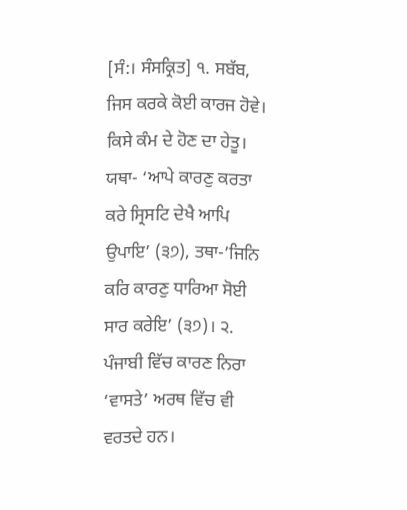[ਸੰ:। ਸੰਸਕ੍ਰਿਤ] ੧. ਸਬੱਬ, ਜਿਸ ਕਰਕੇ ਕੋਈ ਕਾਰਜ ਹੋਵੇ। ਕਿਸੇ ਕੰਮ ਦੇ ਹੋਣ ਦਾ ਹੇਤੂ। ਯਥਾ- ‘ਆਪੇ ਕਾਰਣੁ ਕਰਤਾ ਕਰੇ ਸ੍ਰਿਸਟਿ ਦੇਖੈ ਆਪਿ ਉਪਾਇ’ (੩੭), ਤਥਾ-’ਜਿਨਿ ਕਰਿ ਕਾਰਣੁ ਧਾਰਿਆ ਸੋਈ ਸਾਰ ਕਰੇਇ’ (੩੭)। ੨. ਪੰਜਾਬੀ ਵਿੱਚ ਕਾਰਣ ਨਿਰਾ ‘ਵਾਸਤੇ’ ਅਰਥ ਵਿੱਚ ਵੀ ਵਰਤਦੇ ਹਨ।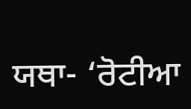ਯਥਾ- ‘ਰੋਟੀਆ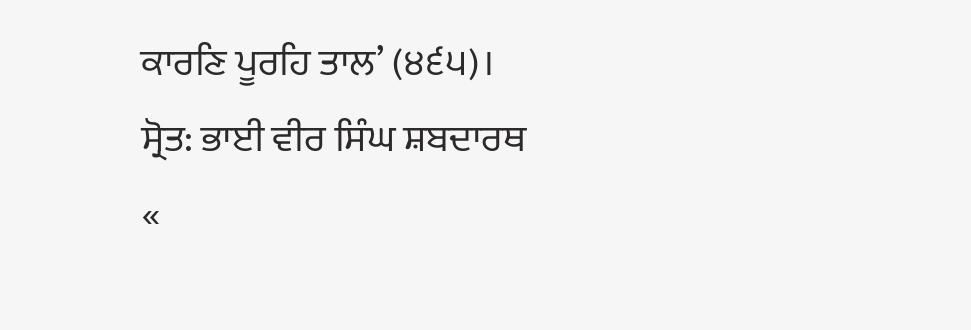ਕਾਰਣਿ ਪੂਰਹਿ ਤਾਲ’ (੪੬੫)।
ਸ੍ਰੋਤ: ਭਾਈ ਵੀਰ ਸਿੰਘ ਸ਼ਬਦਾਰਥ
«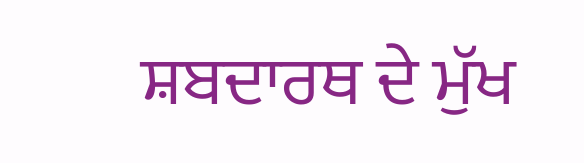ਸ਼ਬਦਾਰਥ ਦੇ ਮੁੱਖ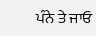ਪੰਨੇ ਤੇ ਜਾਓ